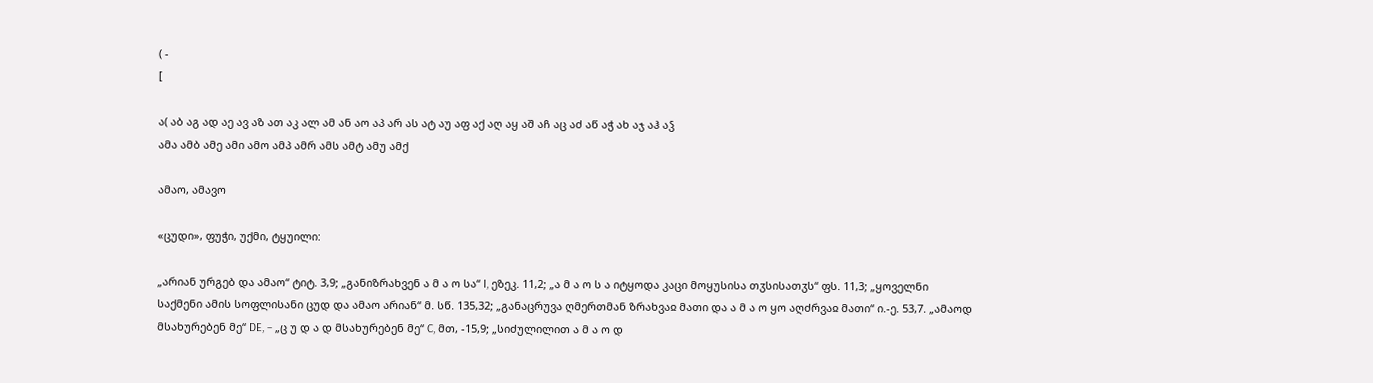( -
[

ა( აბ აგ ად აე ავ აზ ათ აკ ალ ამ ან აო აპ არ ას ატ აუ აფ აქ აღ აყ აშ აჩ აც აძ აწ აჭ ახ აჯ აჰ აჴ
ამა ამბ ამე ამი ამო ამპ ამრ ამს ამტ ამუ ამქ

ამაო, ამავო

«ცუდი», ფუჭი, უქმი, ტყუილი:

„არიან ურგებ და ამაო“ ტიტ. 3,9; „განიზრახვენ ა მ ა ო სა“ I, ეზეკ. 11,2; „ა მ ა ო ს ა იტყოდა კაცი მოყუსისა თჳსისათჳს“ ფს. 11,3; „ყოველნი საქმენი ამის სოფლისანი ცუდ და ამაო არიან“ მ. სწ. 135,32; „განაცრუვა ღმერთმან ზრახვაჲ მათი და ა მ ა ო ყო აღძრვაჲ მათი“ ი.-ე. 53,7. „ამაოდ მსახურებენ მე“ DE, – „ც უ დ ა დ მსახურებენ მე“ C, მთ, -15,9; „სიძულილით ა მ ა ო დ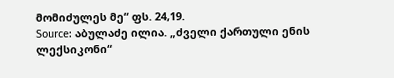მომიძულეს მე“ ფს. 24,19.
Source: აბულაძე ილია. „ძველი ქართული ენის ლექსიკონი“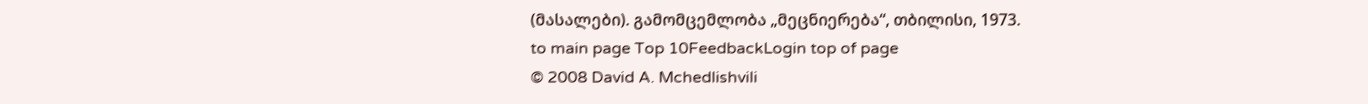(მასალები). გამომცემლობა „მეცნიერება“, თბილისი, 1973.
to main page Top 10FeedbackLogin top of page
© 2008 David A. Mchedlishvili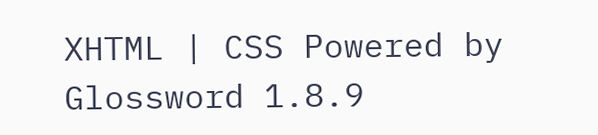XHTML | CSS Powered by Glossword 1.8.9